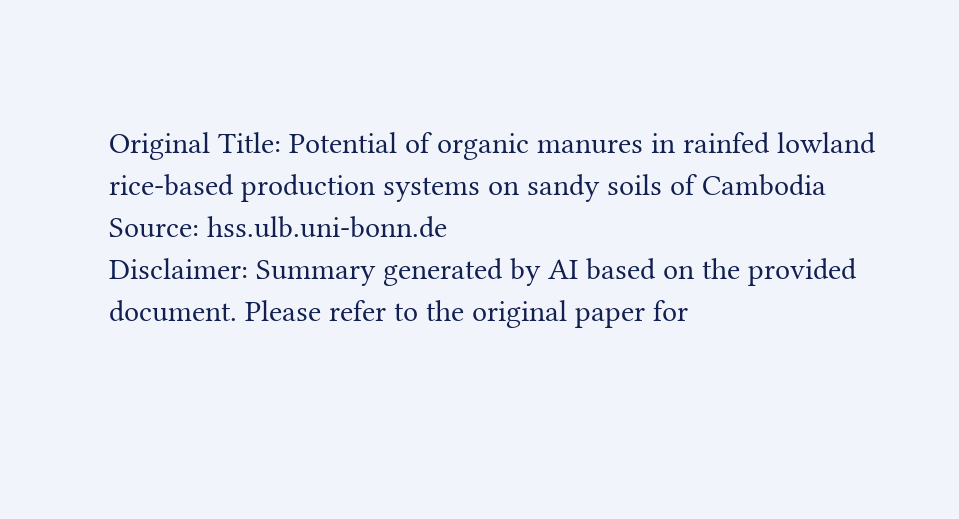Original Title: Potential of organic manures in rainfed lowland rice-based production systems on sandy soils of Cambodia
Source: hss.ulb.uni-bonn.de
Disclaimer: Summary generated by AI based on the provided document. Please refer to the original paper for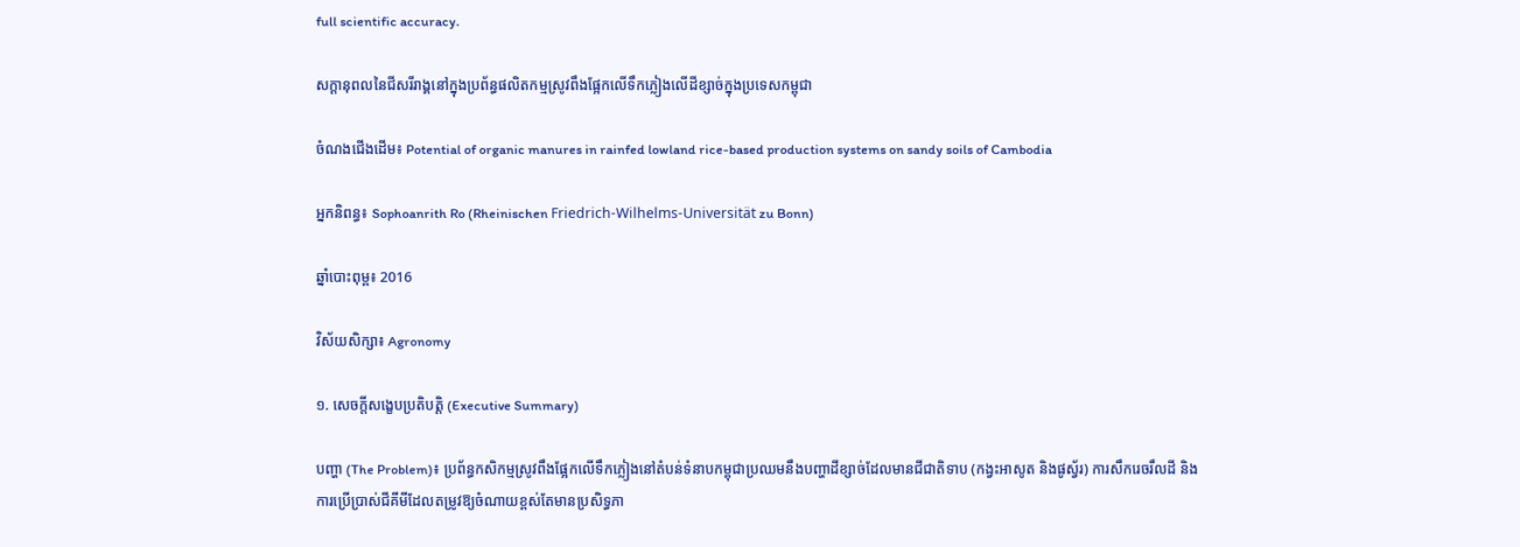full scientific accuracy.

សក្តានុពលនៃជីសរីរាង្គនៅក្នុងប្រព័ន្ធផលិតកម្មស្រូវពឹងផ្អែកលើទឹកភ្លៀងលើដីខ្សាច់ក្នុងប្រទេសកម្ពុជា

ចំណងជើងដើម៖ Potential of organic manures in rainfed lowland rice-based production systems on sandy soils of Cambodia

អ្នកនិពន្ធ៖ Sophoanrith Ro (Rheinischen Friedrich-Wilhelms-Universität zu Bonn)

ឆ្នាំបោះពុម្ព៖ 2016

វិស័យសិក្សា៖ Agronomy

១. សេចក្តីសង្ខេបប្រតិបត្តិ (Executive Summary)

បញ្ហា (The Problem)៖ ប្រព័ន្ធកសិកម្មស្រូវពឹងផ្អែកលើទឹកភ្លៀងនៅតំបន់ទំនាបកម្ពុជាប្រឈមនឹងបញ្ហាដីខ្សាច់ដែលមានជីជាតិទាប (កង្វះអាសូត និងផូស្វ័រ) ការសឹករេចរឹលដី និងការប្រើប្រាស់ជីគីមីដែលតម្រូវឱ្យចំណាយខ្ពស់តែមានប្រសិទ្ធភា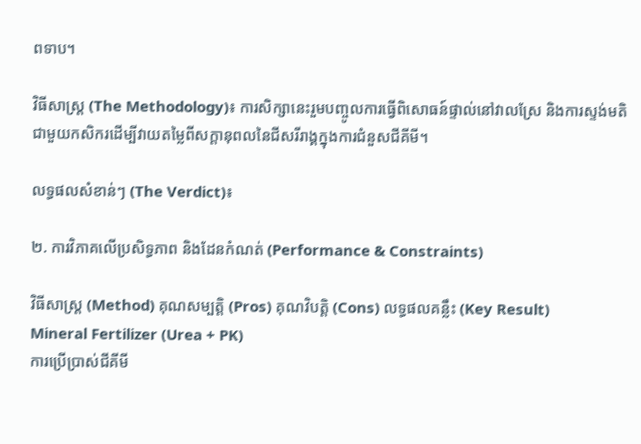ពទាប។

វិធីសាស្ត្រ (The Methodology)៖ ការសិក្សានេះរួមបញ្ចូលការធ្វើពិសោធន៍ផ្ទាល់នៅវាលស្រែ និងការស្ទង់មតិជាមួយកសិករដើម្បីវាយតម្លៃពីសក្តានុពលនៃជីសរីរាង្គក្នុងការជំនួសជីគីមី។

លទ្ធផលសំខាន់ៗ (The Verdict)៖

២. ការវិភាគលើប្រសិទ្ធភាព និងដែនកំណត់ (Performance & Constraints)

វិធីសាស្ត្រ (Method) គុណសម្បត្តិ (Pros) គុណវិបត្តិ (Cons) លទ្ធផលគន្លឹះ (Key Result)
Mineral Fertilizer (Urea + PK)
ការប្រើប្រាស់ជីគីមី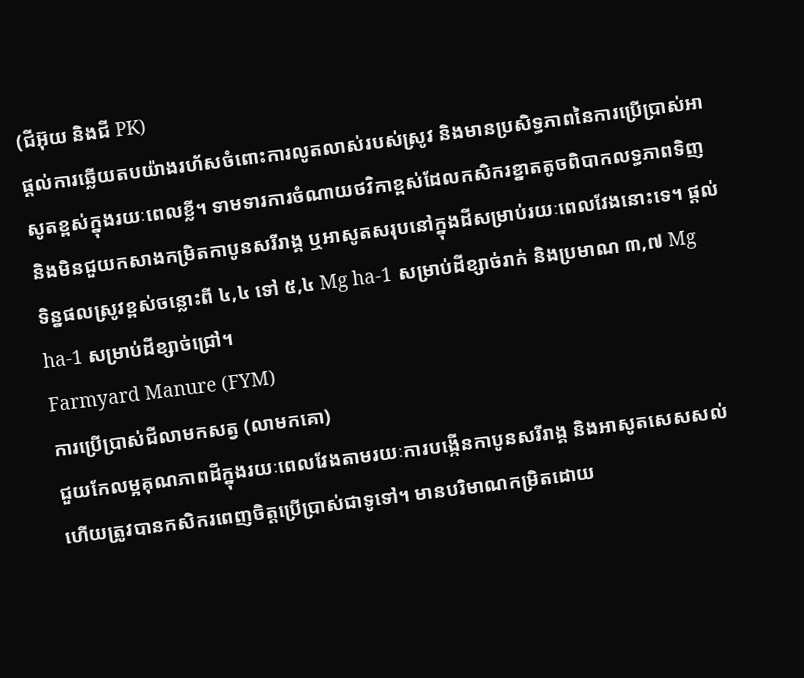(ជីអ៊ុយ និងជី PK)
ផ្តល់ការឆ្លើយតបយ៉ាងរហ័សចំពោះការលូតលាស់របស់ស្រូវ និងមានប្រសិទ្ធភាពនៃការប្រើប្រាស់អាសូតខ្ពស់ក្នុងរយៈពេលខ្លី។ ទាមទារការចំណាយថវិកាខ្ពស់ដែលកសិករខ្នាតតូចពិបាកលទ្ធភាពទិញ និងមិនជួយកសាងកម្រិតកាបូនសរីរាង្គ ឬអាសូតសរុបនៅក្នុងដីសម្រាប់រយៈពេលវែងនោះទេ។ ផ្តល់ទិន្នផលស្រូវខ្ពស់ចន្លោះពី ៤,៤ ទៅ ៥,៤ Mg ha-1 សម្រាប់ដីខ្សាច់រាក់ និងប្រមាណ ៣,៧ Mg ha-1 សម្រាប់ដីខ្សាច់ជ្រៅ។
Farmyard Manure (FYM)
ការប្រើប្រាស់ជីលាមកសត្វ (លាមកគោ)
ជួយកែលម្អគុណភាពដីក្នុងរយៈពេលវែងតាមរយៈការបង្កើនកាបូនសរីរាង្គ និងអាសូតសេសសល់ ហើយត្រូវបានកសិករពេញចិត្តប្រើប្រាស់ជាទូទៅ។ មានបរិមាណកម្រិតដោយ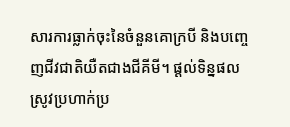សារការធ្លាក់ចុះនៃចំនួនគោក្របី និងបញ្ចេញជីវជាតិយឺតជាងជីគីមី។ ផ្តល់ទិន្នផលស្រូវប្រហាក់ប្រ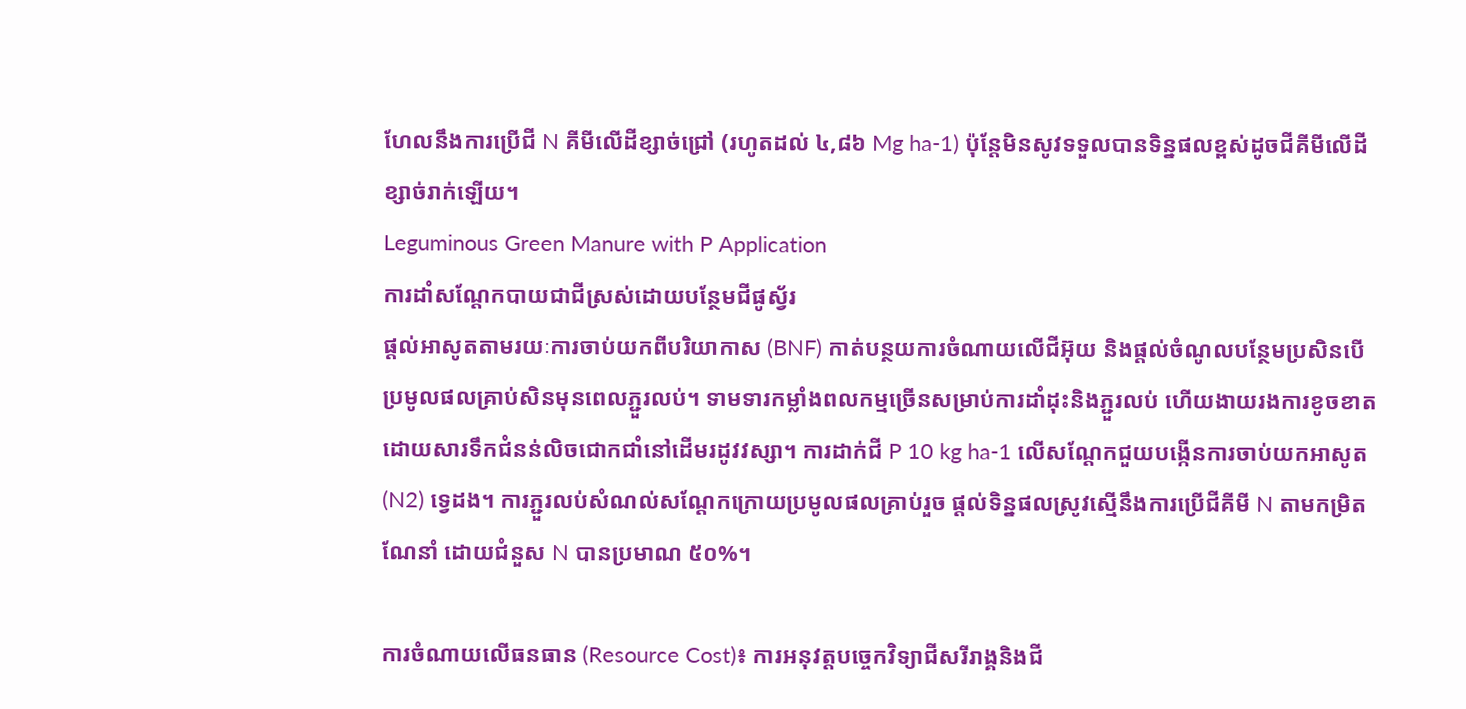ហែលនឹងការប្រើជី N គីមីលើដីខ្សាច់ជ្រៅ (រហូតដល់ ៤,៨៦ Mg ha-1) ប៉ុន្តែមិនសូវទទួលបានទិន្នផលខ្ពស់ដូចជីគីមីលើដីខ្សាច់រាក់ឡើយ។
Leguminous Green Manure with P Application
ការដាំសណ្តែកបាយជាជីស្រស់ដោយបន្ថែមជីផូស្វ័រ
ផ្តល់អាសូតតាមរយៈការចាប់យកពីបរិយាកាស (BNF) កាត់បន្ថយការចំណាយលើជីអ៊ុយ និងផ្តល់ចំណូលបន្ថែមប្រសិនបើប្រមូលផលគ្រាប់សិនមុនពេលភ្ជួរលប់។ ទាមទារកម្លាំងពលកម្មច្រើនសម្រាប់ការដាំដុះនិងភ្ជួរលប់ ហើយងាយរងការខូចខាតដោយសារទឹកជំនន់លិចជោកជាំនៅដើមរដូវវស្សា។ ការដាក់ជី P 10 kg ha-1 លើសណ្តែកជួយបង្កើនការចាប់យកអាសូត (N2) ទ្វេដង។ ការភ្ជួរលប់សំណល់សណ្តែកក្រោយប្រមូលផលគ្រាប់រួច ផ្តល់ទិន្នផលស្រូវស្មើនឹងការប្រើជីគីមី N តាមកម្រិតណែនាំ ដោយជំនួស N បានប្រមាណ ៥០%។

ការចំណាយលើធនធាន (Resource Cost)៖ ការអនុវត្តបច្ចេកវិទ្យាជីសរីរាង្គនិងជី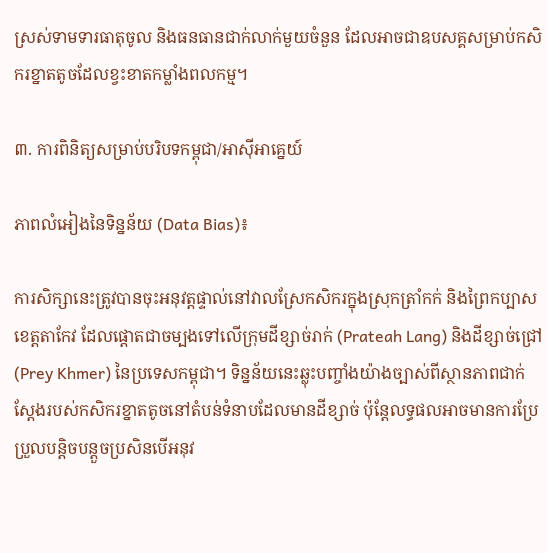ស្រស់ទាមទារធាតុចូល និងធនធានជាក់លាក់មួយចំនួន ដែលអាចជាឧបសគ្គសម្រាប់កសិករខ្នាតតូចដែលខ្វះខាតកម្លាំងពលកម្ម។

៣. ការពិនិត្យសម្រាប់បរិបទកម្ពុជា/អាស៊ីអាគ្នេយ៍

ភាពលំអៀងនៃទិន្នន័យ (Data Bias)៖

ការសិក្សានេះត្រូវបានចុះអនុវត្តផ្ទាល់នៅវាលស្រែកសិករក្នុងស្រុកត្រាំកក់ និងព្រៃកប្បាស ខេត្តតាកែវ ដែលផ្តោតជាចម្បងទៅលើក្រុមដីខ្សាច់រាក់ (Prateah Lang) និងដីខ្សាច់ជ្រៅ (Prey Khmer) នៃប្រទេសកម្ពុជា។ ទិន្នន័យនេះឆ្លុះបញ្ចាំងយ៉ាងច្បាស់ពីស្ថានភាពជាក់ស្តែងរបស់កសិករខ្នាតតូចនៅតំបន់ទំនាបដែលមានដីខ្សាច់ ប៉ុន្តែលទ្ធផលអាចមានការប្រែប្រួលបន្តិចបន្តួចប្រសិនបើអនុវ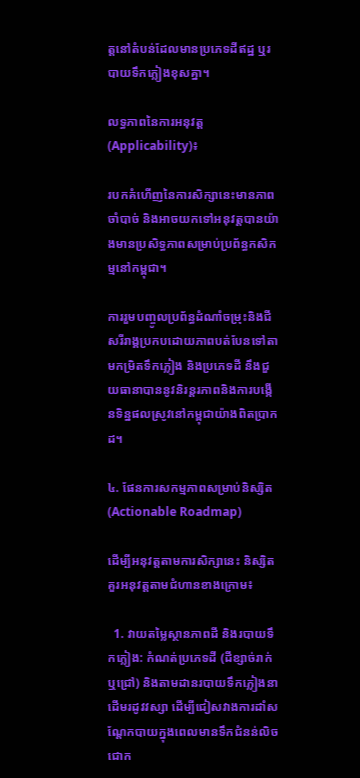ត្តនៅតំបន់ដែលមានប្រភេទដីឥដ្ឋ ឬរបាយទឹកភ្លៀងខុសគ្នា។

លទ្ធភាពនៃការអនុវត្ត (Applicability)៖

របកគំហើញនៃការសិក្សានេះមានភាពចាំបាច់ និងអាចយកទៅអនុវត្តបានយ៉ាងមានប្រសិទ្ធភាពសម្រាប់ប្រព័ន្ធកសិកម្មនៅកម្ពុជា។

ការរួមបញ្ចូលប្រព័ន្ធដំណាំចម្រុះនិងជីសរីរាង្គប្រកបដោយភាពបត់បែនទៅតាមកម្រិតទឹកភ្លៀង និងប្រភេទដី នឹងជួយធានាបាននូវនិរន្តរភាពនិងការបង្កើនទិន្នផលស្រូវនៅកម្ពុជាយ៉ាងពិតប្រាកដ។

៤. ផែនការសកម្មភាពសម្រាប់និស្សិត (Actionable Roadmap)

ដើម្បីអនុវត្តតាមការសិក្សានេះ និស្សិតគួរអនុវត្តតាមជំហានខាងក្រោម៖

  1. វាយតម្លៃស្ថានភាពដី និងរបាយទឹកភ្លៀង: កំណត់ប្រភេទដី (ដីខ្សាច់រាក់ ឬជ្រៅ) និងតាមដានរបាយទឹកភ្លៀងនាដើមរដូវវស្សា ដើម្បីជៀសវាងការដាំសណ្តែកបាយក្នុងពេលមានទឹកជំនន់លិចជោក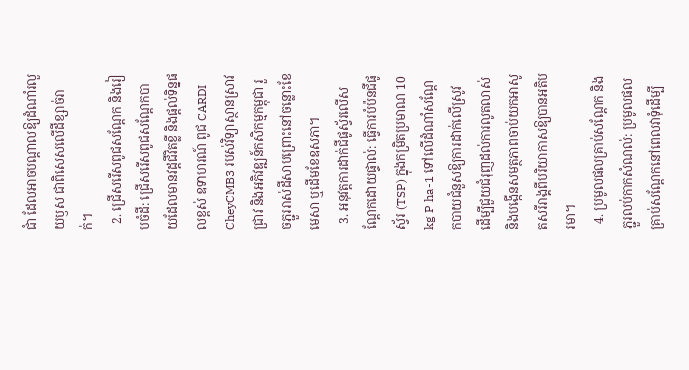ជាំ ដែលអាចបណ្តាលឱ្យដំណាំរលួយឫស ជាពិសេសលើដីខ្សាច់រាក់។
  2. ជ្រើសរើសពូជសណ្តែក និងរៀបចំដី: ជ្រើសរើសពូជសណ្តែកបាយដែលមានវដ្តជីវិតខ្លី និងផ្តល់ទិន្នផលខ្ពស់ ឧទាហរណ៍ ពូជ CARDI CheyCMB3 របស់វិទ្យាស្ថានស្រាវជ្រាវ និងអភិវឌ្ឍន៍កសិកម្មកម្ពុជា រួចភ្ជួររាស់ដីសាបព្រោះនៅចន្លោះខែមេសា ឬដើមខែឧសភា។
  3. អនុវត្តការដាក់ជីផូស្វ័រលើសណ្តែកដោយផ្ទាល់: ធ្វើការបំប៉នជីផូស្វ័រ (TSP) ក្នុងកម្រិតប្រមាណ 10 kg P ha-1 ទៅលើដំណាំសណ្តែកបាយជំនួសឱ្យការដាក់លើស្រូវ ដើម្បីជួយជំរុញដល់ការលូតលាស់និងបង្កើនសមត្ថភាពចាប់យកអាសូតសរីរាង្គពីបរិយាកាសឱ្យបានអតិបរមា។
  4. ប្រមូលផលគ្រាប់សណ្តែក និងភ្ជួរលប់កាកសំណល់: ប្រមូលផលគ្រាប់សណ្តែកនៅពេលវាទុំដើម្បី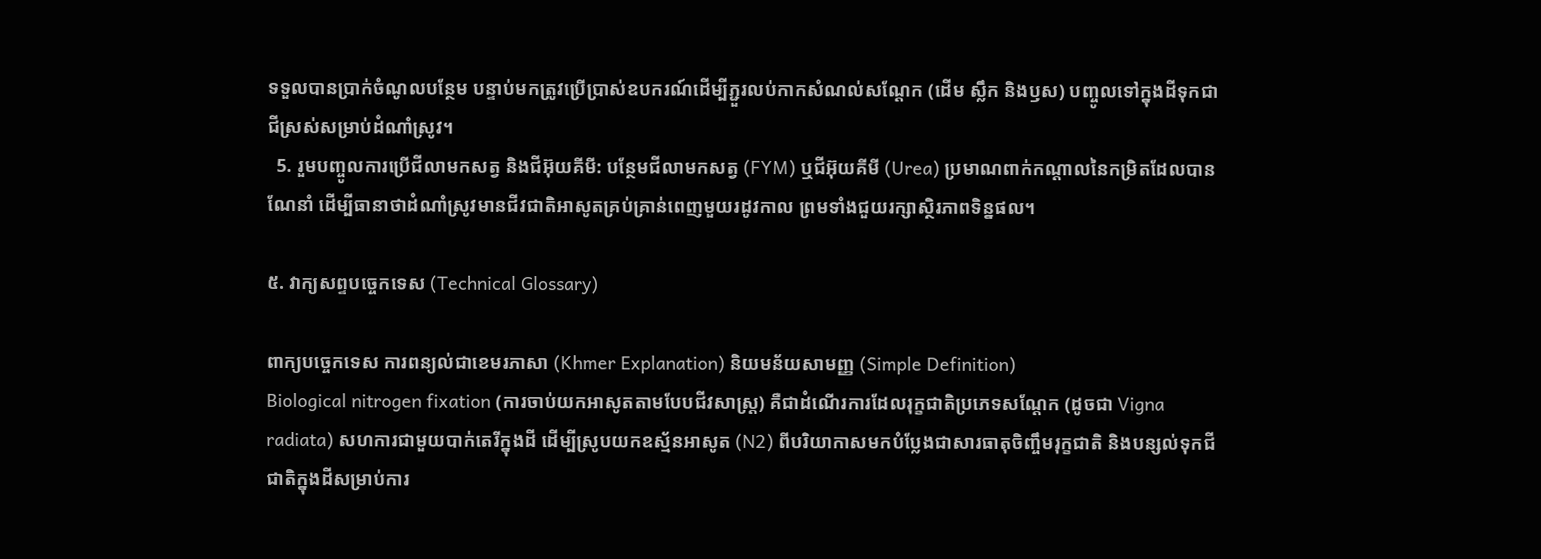ទទួលបានប្រាក់ចំណូលបន្ថែម បន្ទាប់មកត្រូវប្រើប្រាស់ឧបករណ៍ដើម្បីភ្ជួរលប់កាកសំណល់សណ្តែក (ដើម ស្លឹក និងឫស) បញ្ចូលទៅក្នុងដីទុកជាជីស្រស់សម្រាប់ដំណាំស្រូវ។
  5. រួមបញ្ចូលការប្រើជីលាមកសត្វ និងជីអ៊ុយគីមី: បន្ថែមជីលាមកសត្វ (FYM) ឬជីអ៊ុយគីមី (Urea) ប្រមាណពាក់កណ្តាលនៃកម្រិតដែលបានណែនាំ ដើម្បីធានាថាដំណាំស្រូវមានជីវជាតិអាសូតគ្រប់គ្រាន់ពេញមួយរដូវកាល ព្រមទាំងជួយរក្សាស្ថិរភាពទិន្នផល។

៥. វាក្យសព្ទបច្ចេកទេស (Technical Glossary)

ពាក្យបច្ចេកទេស ការពន្យល់ជាខេមរភាសា (Khmer Explanation) និយមន័យសាមញ្ញ (Simple Definition)
Biological nitrogen fixation (ការចាប់យកអាសូតតាមបែបជីវសាស្ត្រ) គឺជាដំណើរការដែលរុក្ខជាតិប្រភេទសណ្តែក (ដូចជា Vigna radiata) សហការជាមួយបាក់តេរីក្នុងដី ដើម្បីស្រូបយកឧស្ម័នអាសូត (N2) ពីបរិយាកាសមកបំប្លែងជាសារធាតុចិញ្ចឹមរុក្ខជាតិ និងបន្សល់ទុកជីជាតិក្នុងដីសម្រាប់ការ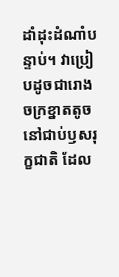ដាំដុះដំណាំបន្ទាប់។ វាប្រៀបដូចជារោងចក្រខ្នាតតូចនៅជាប់ឫសរុក្ខជាតិ ដែល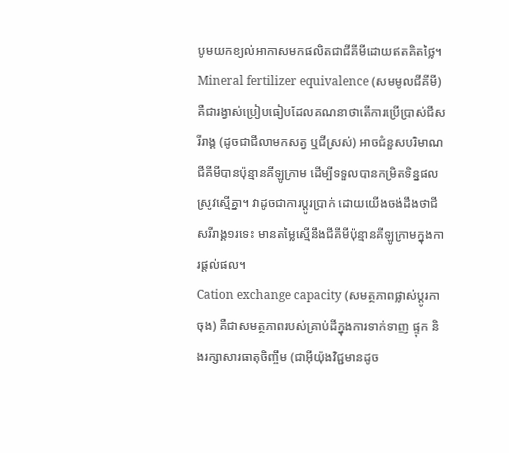បូមយកខ្យល់អាកាសមកផលិតជាជីគីមីដោយឥតគិតថ្លៃ។
Mineral fertilizer equivalence (សមមូលជីគីមី) គឺជារង្វាស់ប្រៀបធៀបដែលគណនាថាតើការប្រើប្រាស់ជីសរីរាង្គ (ដូចជាជីលាមកសត្វ ឬជីស្រស់) អាចជំនួសបរិមាណជីគីមីបានប៉ុន្មានគីឡូក្រាម ដើម្បីទទួលបានកម្រិតទិន្នផលស្រូវស្មើគ្នា។ វាដូចជាការប្តូរប្រាក់ ដោយយើងចង់ដឹងថាជីសរីរាង្គ១រទេះ មានតម្លៃស្មើនឹងជីគីមីប៉ុន្មានគីឡូក្រាមក្នុងការផ្តល់ផល។
Cation exchange capacity (សមត្ថភាពផ្លាស់ប្តូរកាចុង) គឺជាសមត្ថភាពរបស់គ្រាប់ដីក្នុងការទាក់ទាញ ផ្ទុក និងរក្សាសារធាតុចិញ្ចឹម (ជាអ៊ីយ៉ុងវិជ្ជមានដូច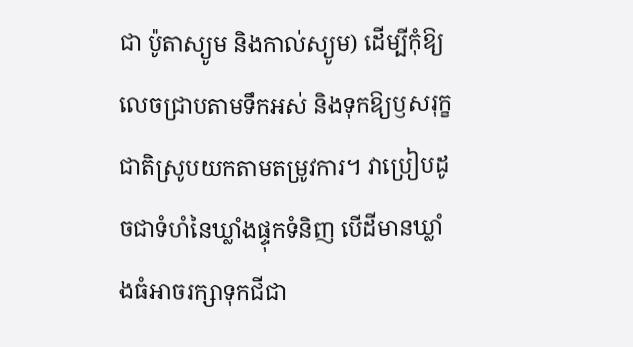ជា ប៉ូតាស្យូម និងកាល់ស្យូម) ដើម្បីកុំឱ្យលេចជ្រាបតាមទឹកអស់ និងទុកឱ្យឫសរុក្ខជាតិស្រូបយកតាមតម្រូវការ។ វាប្រៀបដូចជាទំហំនៃឃ្លាំងផ្ទុកទំនិញ បើដីមានឃ្លាំងធំអាចរក្សាទុកជីជា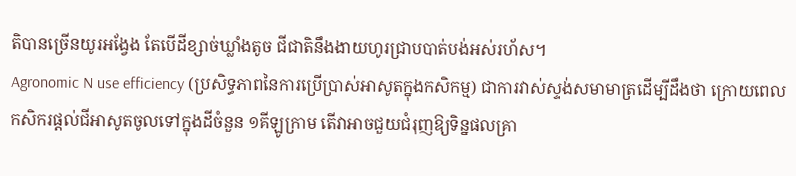តិបានច្រើនយូរអង្វែង តែបើដីខ្សាច់ឃ្លាំងតូច ជីជាតិនឹងងាយហូរជ្រាបបាត់បង់អស់រហ័ស។
Agronomic N use efficiency (ប្រសិទ្ធភាពនៃការប្រើប្រាស់អាសូតក្នុងកសិកម្ម) ជាការវាស់ស្ទង់សមាមាត្រដើម្បីដឹងថា ក្រោយពេលកសិករផ្តល់ជីអាសូតចូលទៅក្នុងដីចំនួន ១គីឡូក្រាម តើវាអាចជួយជំរុញឱ្យទិន្នផលគ្រា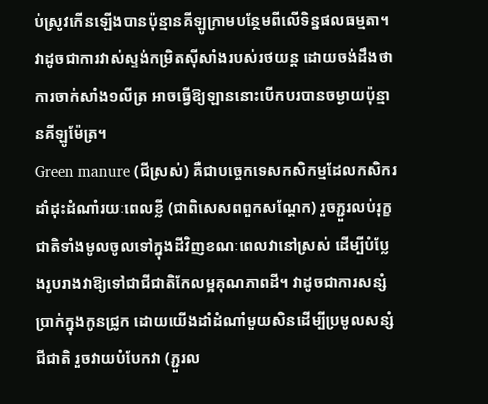ប់ស្រូវកើនឡើងបានប៉ុន្មានគីឡូក្រាមបន្ថែមពីលើទិន្នផលធម្មតា។ វាដូចជាការវាស់ស្ទង់កម្រិតស៊ីសាំងរបស់រថយន្ត ដោយចង់ដឹងថាការចាក់សាំង១លីត្រ អាចធ្វើឱ្យឡាននោះបើកបរបានចម្ងាយប៉ុន្មានគីឡូម៉ែត្រ។
Green manure (ជីស្រស់) គឺជាបច្ចេកទេសកសិកម្មដែលកសិករដាំដុះដំណាំរយៈពេលខ្លី (ជាពិសេសពពួកសណ្តែក) រួចភ្ជួរលប់រុក្ខជាតិទាំងមូលចូលទៅក្នុងដីវិញខណៈពេលវានៅស្រស់ ដើម្បីបំប្លែងរូបរាងវាឱ្យទៅជាជីជាតិកែលម្អគុណភាពដី។ វាដូចជាការសន្សំប្រាក់ក្នុងកូនជ្រូក ដោយយើងដាំដំណាំមួយសិនដើម្បីប្រមូលសន្សំជីជាតិ រួចវាយបំបែកវា (ភ្ជួរល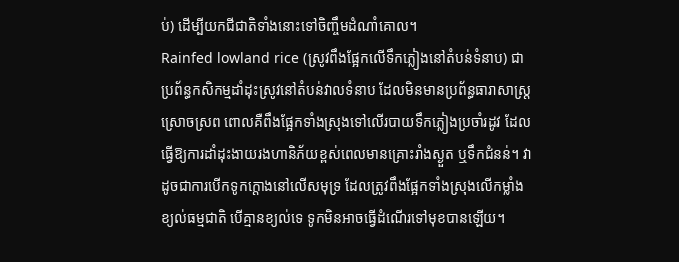ប់) ដើម្បីយកជីជាតិទាំងនោះទៅចិញ្ចឹមដំណាំគោល។
Rainfed lowland rice (ស្រូវពឹងផ្អែកលើទឹកភ្លៀងនៅតំបន់ទំនាប) ជាប្រព័ន្ធកសិកម្មដាំដុះស្រូវនៅតំបន់វាលទំនាប ដែលមិនមានប្រព័ន្ធធារាសាស្ត្រស្រោចស្រព ពោលគឺពឹងផ្អែកទាំងស្រុងទៅលើរបាយទឹកភ្លៀងប្រចាំរដូវ ដែលធ្វើឱ្យការដាំដុះងាយរងហានិភ័យខ្ពស់ពេលមានគ្រោះរាំងស្ងួត ឬទឹកជំនន់។ វាដូចជាការបើកទូកក្តោងនៅលើសមុទ្រ ដែលត្រូវពឹងផ្អែកទាំងស្រុងលើកម្លាំងខ្យល់ធម្មជាតិ បើគ្មានខ្យល់ទេ ទូកមិនអាចធ្វើដំណើរទៅមុខបានឡើយ។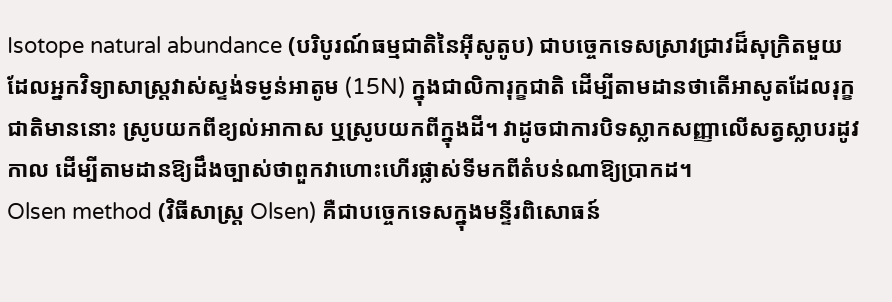Isotope natural abundance (បរិបូរណ៍ធម្មជាតិនៃអ៊ីសូតូប) ជាបច្ចេកទេសស្រាវជ្រាវដ៏សុក្រិតមួយ ដែលអ្នកវិទ្យាសាស្ត្រវាស់ស្ទង់ទម្ងន់អាតូម (15N) ក្នុងជាលិការុក្ខជាតិ ដើម្បីតាមដានថាតើអាសូតដែលរុក្ខជាតិមាននោះ ស្រូបយកពីខ្យល់អាកាស ឬស្រូបយកពីក្នុងដី។ វាដូចជាការបិទស្លាកសញ្ញាលើសត្វស្លាបរដូវកាល ដើម្បីតាមដានឱ្យដឹងច្បាស់ថាពួកវាហោះហើរផ្លាស់ទីមកពីតំបន់ណាឱ្យប្រាកដ។
Olsen method (វិធីសាស្ត្រ Olsen) គឺជាបច្ចេកទេសក្នុងមន្ទីរពិសោធន៍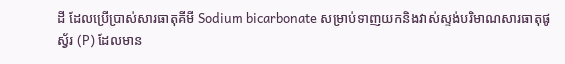ដី ដែលប្រើប្រាស់សារធាតុគីមី Sodium bicarbonate សម្រាប់ទាញយកនិងវាស់ស្ទង់បរិមាណសារធាតុផូស្វ័រ (P) ដែលមាន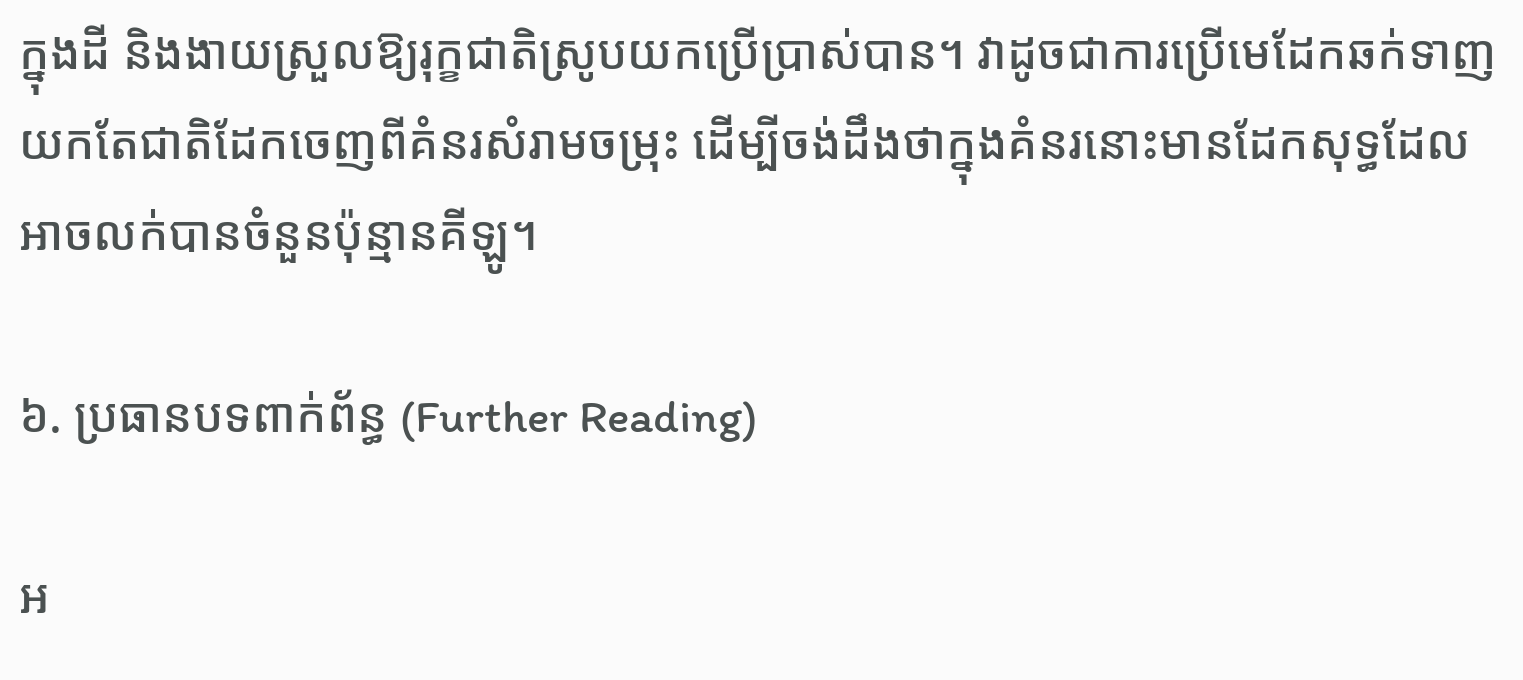ក្នុងដី និងងាយស្រួលឱ្យរុក្ខជាតិស្រូបយកប្រើប្រាស់បាន។ វាដូចជាការប្រើមេដែកឆក់ទាញយកតែជាតិដែកចេញពីគំនរសំរាមចម្រុះ ដើម្បីចង់ដឹងថាក្នុងគំនរនោះមានដែកសុទ្ធដែលអាចលក់បានចំនួនប៉ុន្មានគីឡូ។

៦. ប្រធានបទពាក់ព័ន្ធ (Further Reading)

អ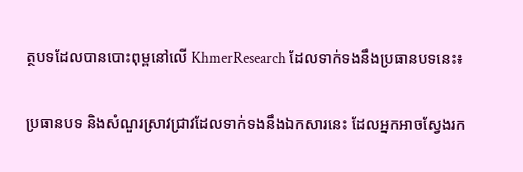ត្ថបទដែលបានបោះពុម្ពនៅលើ KhmerResearch ដែលទាក់ទងនឹងប្រធានបទនេះ៖

ប្រធានបទ និងសំណួរស្រាវជ្រាវដែលទាក់ទងនឹងឯកសារនេះ ដែលអ្នកអាចស្វែងរក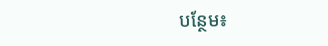បន្ថែម៖